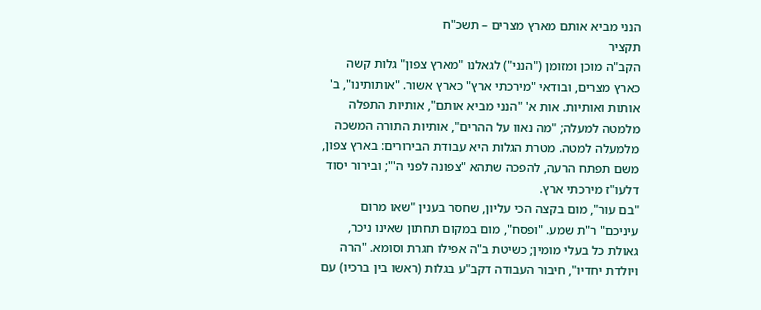הנני מביא אותם מארץ מצרים – תשכ"ח
תקציר
הקב"ה מוכן ומזומן ("הנני") לגאלנו "מארץ צפון" גלות קשה כארץ מצרים, ובודאי "מירכתי ארץ" כארץ אשור. "אותותינו", ב' אותות ואותיות. אות א' "הנני מביא אותם", אותיות התפלה מלמטה למעלה; "מה נאוו על ההרים", אותיות התורה המשכה מלמעלה למטה. מטרת הגלות היא עבודת הבירורים: בארץ צפון, משם תפתח הרעה, להפכה שתהא "צפונה לפני ה'"; ובירור יסוד דלעו"ז מירכתי ארץ.
"בם עור", מום בקצה הכי עליון, שחסר בענין "שאו מרום עיניכם" ר"ת שמע. "ופסח", מום במקום תחתון שאינו ניכר, גאולת כל בעלי מומין; כשיטת ב"ה אפילו חגרת וסומא. "הרה ויולדת יחדיו", חיבור העבודה דקב"ע בגלות (ראשו בין ברכיו) עם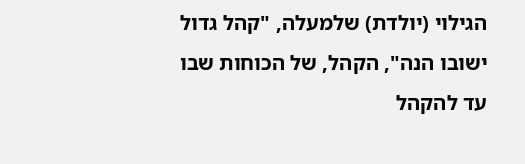הגילוי (יולדת) שלמעלה, "קהל גדול ישובו הנה", הקהל, של הכוחות שבו עד להקהל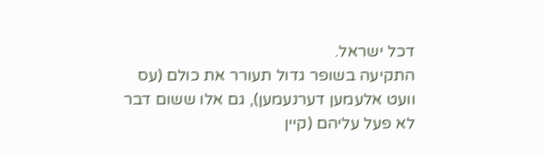דכל ישראל.
התקיעה בשופר גדול תעורר את כולם (עס וועט אלעמען דערנעמען), גם אלו ששום דבר לא פעל עליהם (קיין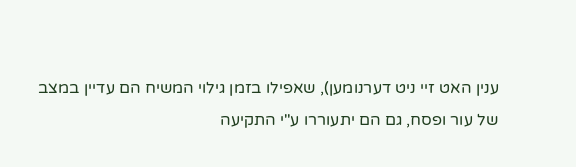ענין האט זיי ניט דערנומען), שאפילו בזמן גילוי המשיח הם עדיין במצב של עור ופסח, גם הם יתעוררו ע"י התקיעה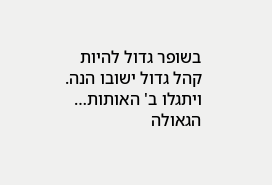בשופר גדול להיות קהל גדול ישובו הנה. ויתגלו ב' האותות… הגאולה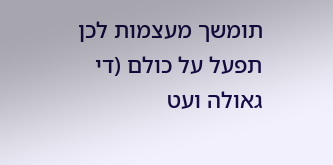תומשך מעצמות לכן תפעל על כולם (די גאולה ועט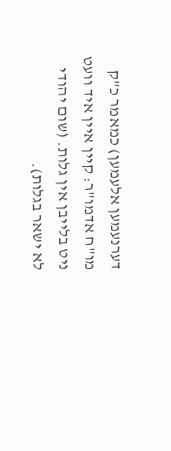דערנעמען אלעמען) כמאמר כ"ק מו"ח אדמו"ר: קיין איין איד וועט ניט בלייבן אין גלות. (שום יהודי לא ישאר בגלות).